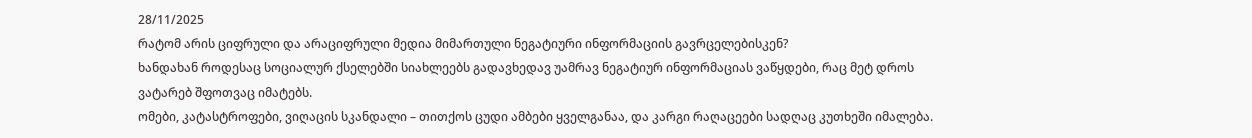28/11/2025
რატომ არის ციფრული და არაციფრული მედია მიმართული ნეგატიური ინფორმაციის გავრცელებისკენ?
ხანდახან როდესაც სოციალურ ქსელებში სიახლეებს გადავხედავ უამრავ ნეგატიურ ინფორმაციას ვაწყდები, რაც მეტ დროს ვატარებ შფოთვაც იმატებს.
ომები, კატასტროფები, ვიღაცის სკანდალი – თითქოს ცუდი ამბები ყველგანაა, და კარგი რაღაცეები სადღაც კუთხეში იმალება.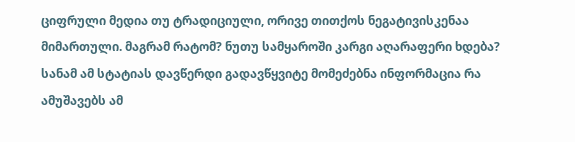ციფრული მედია თუ ტრადიციული, ორივე თითქოს ნეგატივისკენაა მიმართული. მაგრამ რატომ? ნუთუ სამყაროში კარგი აღარაფერი ხდება? სანამ ამ სტატიას დავწერდი გადავწყვიტე მომეძებნა ინფორმაცია რა ამუშავებს ამ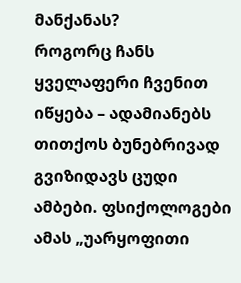მანქანას?
როგორც ჩანს ყველაფერი ჩვენით იწყება – ადამიანებს თითქოს ბუნებრივად გვიზიდავს ცუდი ამბები. ფსიქოლოგები ამას „უარყოფითი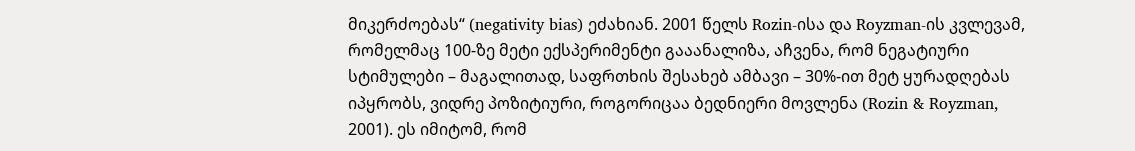მიკერძოებას“ (negativity bias) ეძახიან. 2001 წელს Rozin-ისა და Royzman-ის კვლევამ, რომელმაც 100-ზე მეტი ექსპერიმენტი გააანალიზა, აჩვენა, რომ ნეგატიური სტიმულები – მაგალითად, საფრთხის შესახებ ამბავი – 30%-ით მეტ ყურადღებას იპყრობს, ვიდრე პოზიტიური, როგორიცაა ბედნიერი მოვლენა (Rozin & Royzman, 2001). ეს იმიტომ, რომ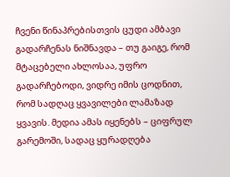ჩვენი წინაპრებისთვის ცუდი ამბავი გადარჩენას ნიშნავდა – თუ გაიგე, რომ მტაცებელი ახლოსაა, უფრო გადარჩებოდი, ვიდრე იმის ცოდნით, რომ სადღაც ყვავილები ლამაზად ყვავის. მედია ამას იყენებს – ციფრულ გარემოში, სადაც ყურადღება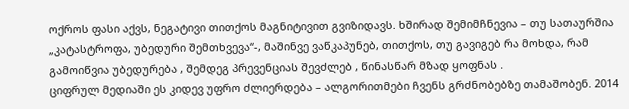ოქროს ფასი აქვს, ნეგატივი თითქოს მაგნიტივით გვიზიდავს. ხშირად შემიმჩნევია – თუ სათაურშია „კატასტროფა, უბედური შემთხვევა“-, მაშინვე ვაწკაპუნებ, თითქოს, თუ გავიგებ რა მოხდა, რამ გამოიწვია უბედურება , შემდეგ პრევენციას შევძლებ , წინასწარ მზად ყოფნას .
ციფრულ მედიაში ეს კიდევ უფრო ძლიერდება – ალგორითმები ჩვენს გრძნობებზე თამაშობენ. 2014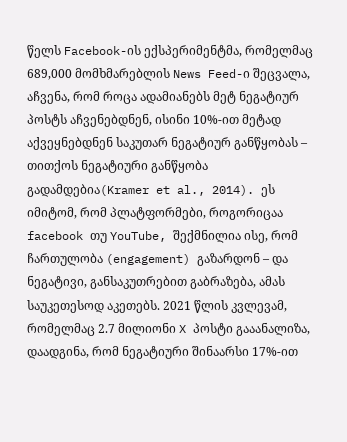წელს Facebook-ის ექსპერიმენტმა, რომელმაც 689,000 მომხმარებლის News Feed-ი შეცვალა, აჩვენა, რომ როცა ადამიანებს მეტ ნეგატიურ პოსტს აჩვენებდნენ, ისინი 10%-ით მეტად აქვეყნებდნენ საკუთარ ნეგატიურ განწყობას – თითქოს ნეგატიური განწყობა გადამდებია(Kramer et al., 2014). ეს იმიტომ, რომ პლატფორმები, როგორიცაა facebook თუ YouTube, შექმნილია ისე, რომ ჩართულობა (engagement) გაზარდონ – და ნეგატივი, განსაკუთრებით გაბრაზება, ამას საუკეთესოდ აკეთებს. 2021 წლის კვლევამ, რომელმაც 2.7 მილიონი X პოსტი გააანალიზა, დაადგინა, რომ ნეგატიური შინაარსი 17%-ით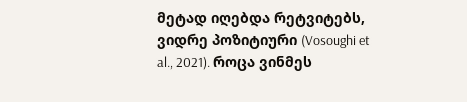მეტად იღებდა რეტვიტებს, ვიდრე პოზიტიური (Vosoughi et al., 2021). როცა ვინმეს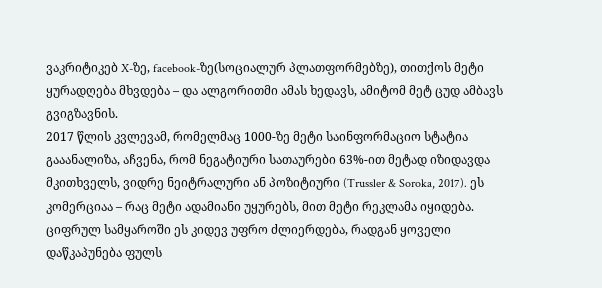ვაკრიტიკებ X-ზე, facebook-ზე(სოციალურ პლათფორმებზე), თითქოს მეტი ყურადღება მხვდება – და ალგორითმი ამას ხედავს, ამიტომ მეტ ცუდ ამბავს გვიგზავნის.
2017 წლის კვლევამ, რომელმაც 1000-ზე მეტი საინფორმაციო სტატია გააანალიზა, აჩვენა, რომ ნეგატიური სათაურები 63%-ით მეტად იზიდავდა მკითხველს, ვიდრე ნეიტრალური ან პოზიტიური (Trussler & Soroka, 2017). ეს კომერციაა – რაც მეტი ადამიანი უყურებს, მით მეტი რეკლამა იყიდება. ციფრულ სამყაროში ეს კიდევ უფრო ძლიერდება, რადგან ყოველი დაწკაპუნება ფულს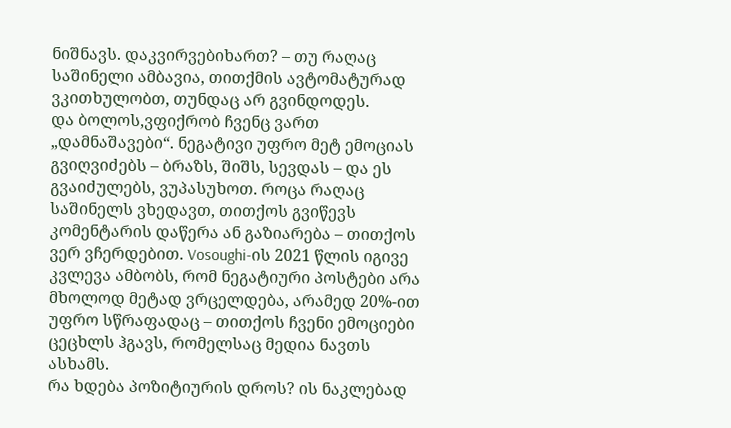ნიშნავს. დაკვირვებიხართ? – თუ რაღაც საშინელი ამბავია, თითქმის ავტომატურად ვკითხულობთ, თუნდაც არ გვინდოდეს.
და ბოლოს,ვფიქრობ ჩვენც ვართ „დამნაშავები“. ნეგატივი უფრო მეტ ემოციას გვიღვიძებს – ბრაზს, შიშს, სევდას – და ეს გვაიძულებს, ვუპასუხოთ. როცა რაღაც საშინელს ვხედავთ, თითქოს გვიწევს კომენტარის დაწერა ან გაზიარება – თითქოს ვერ ვჩერდებით. Vosoughi-ის 2021 წლის იგივე კვლევა ამბობს, რომ ნეგატიური პოსტები არა მხოლოდ მეტად ვრცელდება, არამედ 20%-ით უფრო სწრაფადაც – თითქოს ჩვენი ემოციები ცეცხლს ჰგავს, რომელსაც მედია ნავთს ასხამს.
რა ხდება პოზიტიურის დროს? ის ნაკლებად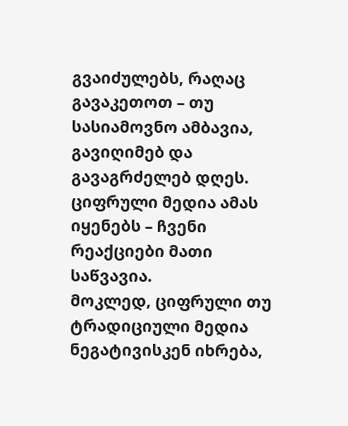გვაიძულებს, რაღაც გავაკეთოთ – თუ სასიამოვნო ამბავია, გავიღიმებ და გავაგრძელებ დღეს. ციფრული მედია ამას იყენებს – ჩვენი რეაქციები მათი საწვავია.
მოკლედ, ციფრული თუ ტრადიციული მედია ნეგატივისკენ იხრება,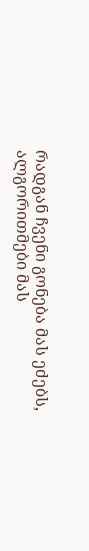რადგან ჩვენი გონება მას ეძებს, ალგორითმები მას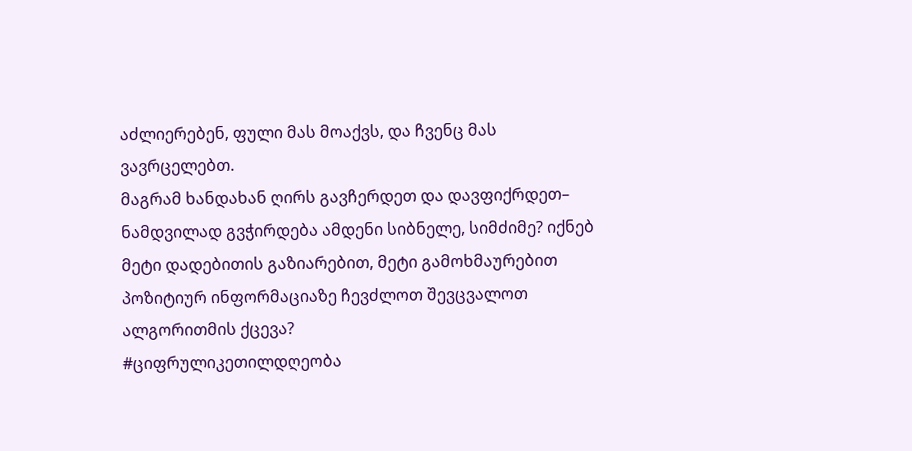აძლიერებენ, ფული მას მოაქვს, და ჩვენც მას ვავრცელებთ.
მაგრამ ხანდახან ღირს გავჩერდეთ და დავფიქრდეთ– ნამდვილად გვჭირდება ამდენი სიბნელე, სიმძიმე? იქნებ მეტი დადებითის გაზიარებით, მეტი გამოხმაურებით პოზიტიურ ინფორმაციაზე ჩევძლოთ შევცვალოთ ალგორითმის ქცევა?
#ციფრულიკეთილდღეობა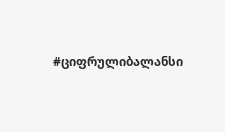#ციფრულიბალანსი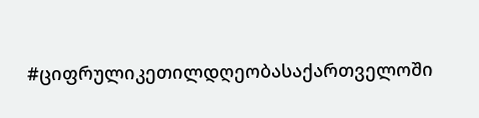#ციფრულიკეთილდღეობასაქართველოში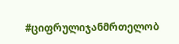#ციფრულიჯანმრთელობ